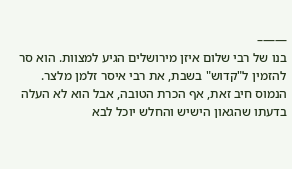——–
בנו של רבי שלום איזן מירושלים הגיע למצוות. הוא סר להזמין ל"קדוש" בשבת, את רבי איסר זלמן מלצר. הנמוס חיב זאת, אף הכרת הטובה, אבל הוא לא העלה בדעתו שהגאון הישיש והחלש יוכל לבא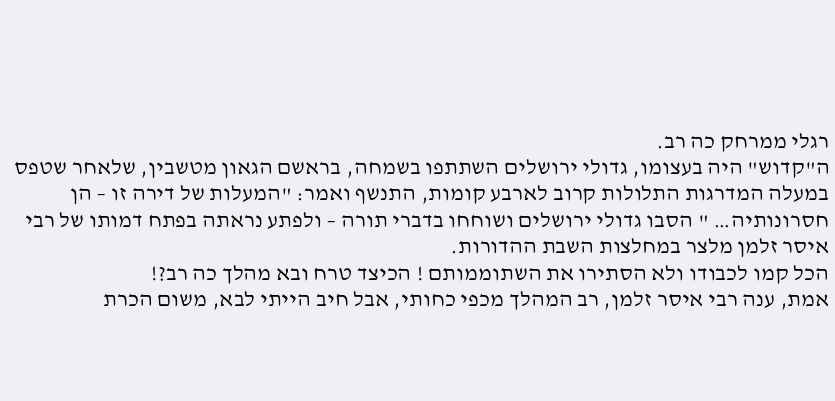רגלי ממרחק כה רב.
ה"קדוש" היה בעצומו, גדולי ירושלים השתתפו בשמחה, בראשם הגאון מטשבין, שלאחר שטפס במעלה המדרגות התלולות קרוב לארבע קומות, התנשף ואמר: "המעלות של דירה זו – הן חסרונותיה… " הסבו גדולי ירושלים ושוחחו בדברי תורה – ולפתע נראתה בפתח דמותו של רבי איסר זלמן מלצר במחלצות השבת ההדורות.
הכל קמו לכבודו ולא הסתירו את השתוממותם ! הכיצד טרח ובא מהלך כה רב?!
אמת, ענה רבי איסר זלמן, רב המהלך מכפי כחותי, אבל חיב הייתי לבא, משום הכרת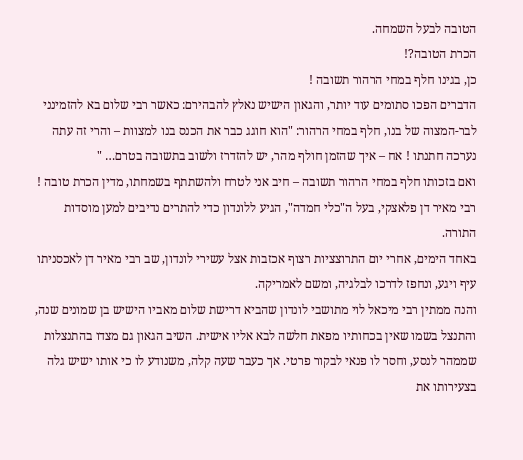הטובה לבעל השמחה.
הכרת הטובה?!
כן, בגינו חלף במחי הרהור תשובה !
הדברים הפכו סתומים עוד יותר, והגאון הישיש נאלץ להבהירם: כאשר רבי שלום בא להזמינני לבר-המצוה של בנו, חלף במחי הרהור: "הוא חוגג כבר את הכנס בנו למצוות – והרי זה עתה נערכה חתנתו ! אח – איך שהזמן חולף מהר, יש להזדרז ולשוב בתשובה בטרם… "
ואם בזכותו חלף במחי הרהור תשובה – חיב אני לטרח ולהשתתף בשמחתו, מדין הכרת טובה !
רבי מאיר דן פלאצקי, בעל ה"כלי חמדה", הגיע ללונדון כדי להתרים נדיבים למען מוסדות התורה.
באחד הימים, אחרי יום התרוצציות רצוף אכזבות אצל עשירי לונדון, שב רבי מאיר דן לאכסניתו עיף ויגע, ונחפז לדרכו לבלגיה, ומשם לאמריקה.
והנה ממתין רבי מיכאל לוי מתושבי לונדון שהביא דרישת שלום מאביו הישיש בן שמונים שנה, והתנצל בשמו שאין בכחותיו מפאת חלשה לבא אליו אישית. השיב הגאון גם מצדו בהתנצלות שממהר לנסע, וחסר לו פנאי לבקור פרטי. אך כעבר שעה קלה, משנודע לו כי אותו ישיש גלה בצעירותו את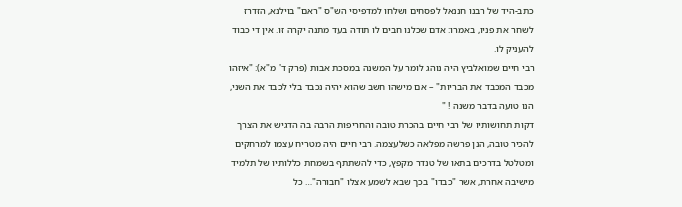כתב-היד של רבנו חננאל לפסחים ושלחו למדפיסי הש"ס "ראם" בוילנא, הזדרז לשחר את פניו, באמרו: אדם שכלנו חבים לו תודה בעד מתנה יקרה זו. אין די כבוד להעניק לו.
רבי חיים שמואלביץ היה נוהג לומר על המשנה במסכת אבות (פרק ד' מ"א): "איזהו מכבד המכבד את הבריות" – אם מישהו חשב שהוא יהיה נכבד בלי לכבד את השני, הנו טועה בדבר משנה ! "
דקות תחושותיו של רבי חיים בהכרת טובה והחריפות הרבה בה הדגיש את הצרך להכיר טובה, הנן פרשה מפלאה כשלעצמה. רבי חיים היה מטריח עצמו למרחקים ומטלטל בדרכים בתאו של טנדר מקפץ, כדי להשתתף בשמחת כללותיו של תלמיד מישיבה אחרת, אשר "כבדו" בכך שבא לשמע אצלו "חבורה"… כל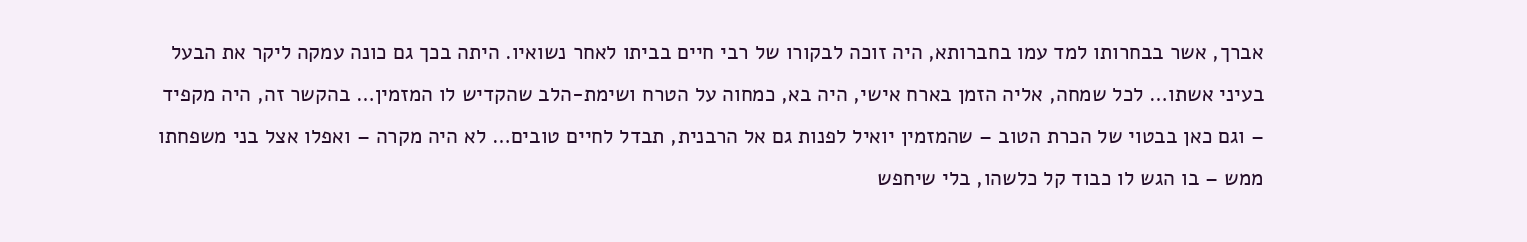אברך, אשר בבחרותו למד עמו בחברותא, היה זוכה לבקורו של רבי חיים בביתו לאחר נשואיו. היתה בכך גם כונה עמקה ליקר את הבעל בעיני אשתו… לכל שמחה, אליה הזמן בארח אישי, היה בא, כמחוה על הטרח ושימת-הלב שהקדיש לו המזמין… בהקשר זה, היה מקפיד – וגם כאן בבטוי של הכרת הטוב – שהמזמין יואיל לפנות גם אל הרבנית, תבדל לחיים טובים… לא היה מקרה – ואפלו אצל בני משפחתו ממש – בו הגש לו כבוד קל כלשהו, בלי שיחפש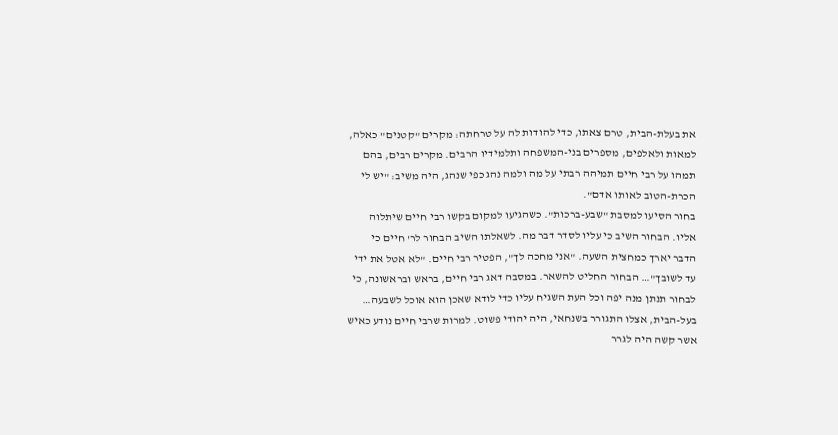את בעלת-הבית, טרם צאתו, כדי להודות לה על טרחתה: מקרים "קטנים" כאלה, למאות ולאלפים, מספרים בני-המשפחה ותלמידיו הרבים. מקרים רבים, בהם תמהו על רבי חיים תמיהה רבתי על מה ולמה נהג כפי שנהג, היה משיב: "יש לי הכרת-הטוב לאותו אדם".
בחור הסיעו למסבת "שבע-ברכות". כשהגיעו למקום בקשו רבי חיים שיתלוה אליו. הבחור השיב כי עליו לסדר דבר מה. לשאלתו השיב הבחור לר' חיים כי הדבר יארך כמחצית השעה. "אני מחכה לך", הפטיר רבי חיים. "לא אטל את ידי עד לשובך"… הבחור החליט להשאר. במסבה דאג רבי חיים, בראש ובראשונה, כי לבחור תנתן מנה יפה וכל העת השגיח עליו כדי לודא שאכן הוא אוכל לשבעה…
בעל-הבית, אצלו התגורר בשנחאי, היה יהודי פשוט. למרות שרבי חיים נודע כאיש אשר קשה היה לגרר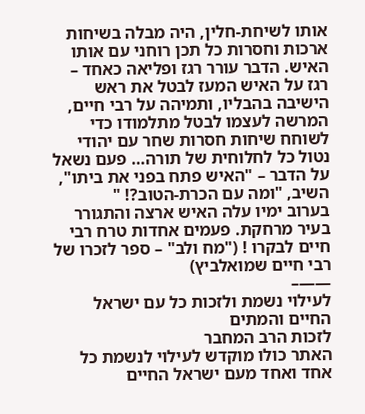אותו לשיחת-חלין, היה מבלה בשיחות ארכות וחסרות כל תכן רוחני עם אותו האיש. הדבר עורר רגז ופליאה כאחד – רגז על האיש המעז לבטל את ראש הישיבה בהבליו, ותמיהה על רבי חיים, המרשה לעצמו לבטל מתלמודו כדי לשוחח שיחות חסרות שחר עם יהודי נטול כל לחלוחית של תורה… פעם נשאל על הדבר – "האיש פתח בפני את ביתו", השיב, "ומה עם הכרת-הטוב?! "
בערוב ימיו עלה האיש ארצה והתגורר בעיר מרחקת. פעמים אחדות טרח רבי חיים לבקרו ! ("מח ולב" – ספר לזכרו של רבי חיים שמואלביץ)
——–
לעילוי נשמת ולזכות כל עם ישראל החיים והמתים
לזכות הרב המחבר
האתר כולו מוקדש לעילוי לנשמת כל אחד ואחד מעם ישראל החיים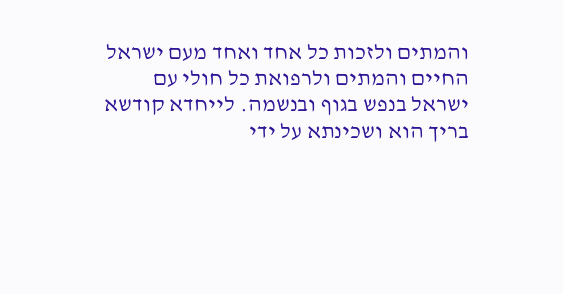והמתים ולזכות כל אחד ואחד מעם ישראל החיים והמתים ולרפואת כל חולי עם ישראל בנפש בגוף ובנשמה. לייחדא קודשא בריך הוא ושכינתא על ידי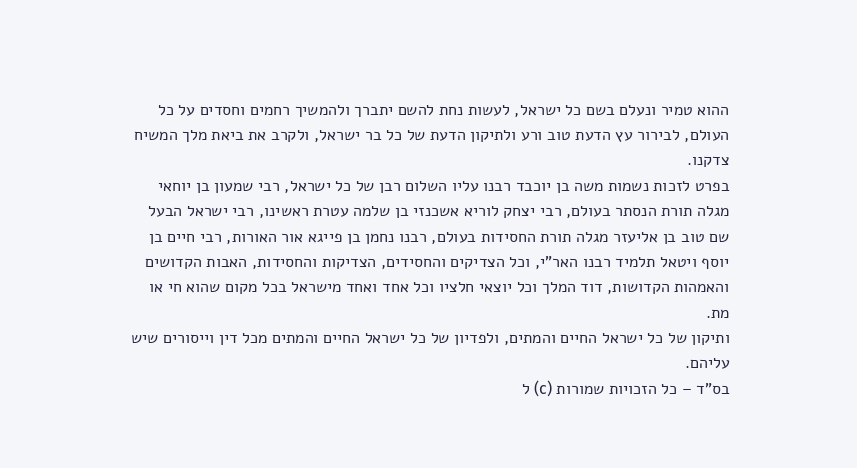ההוא טמיר ונעלם בשם כל ישראל, לעשות נחת להשם יתברך ולהמשיך רחמים וחסדים על כל העולם, לבירור עץ הדעת טוב ורע ולתיקון הדעת של כל בר ישראל, ולקרב את ביאת מלך המשיח צדקנו.
בפרט לזכות נשמות משה בן יוכבד רבנו עליו השלום רבן של כל ישראל, רבי שמעון בן יוחאי מגלה תורת הנסתר בעולם, רבי יצחק לוריא אשכנזי בן שלמה עטרת ראשינו, רבי ישראל הבעל שם טוב בן אליעזר מגלה תורת החסידות בעולם, רבנו נחמן בן פייגא אור האורות, רבי חיים בן יוסף ויטאל תלמיד רבנו האר"י, וכל הצדיקים והחסידים, הצדיקות והחסידות, האבות הקדושים והאמהות הקדושות, דוד המלך וכל יוצאי חלציו וכל אחד ואחד מישראל בכל מקום שהוא חי או מת.
ותיקון של כל ישראל החיים והמתים, ולפדיון של כל ישראל החיים והמתים מכל דין וייסורים שיש עליהם.
בס"ד – כל הזכויות שמורות (c) ל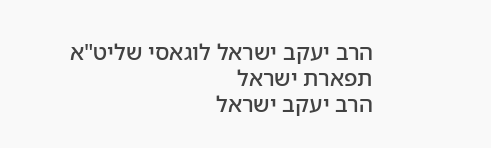הרב יעקב ישראל לוגאסי שליט"א
תפארת ישראל
הרב יעקב ישראל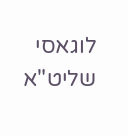לוגאסי שליט"א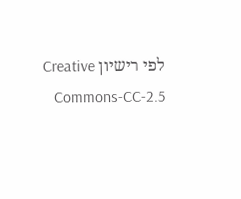לפי רישיון Creative Commons-CC-2.5